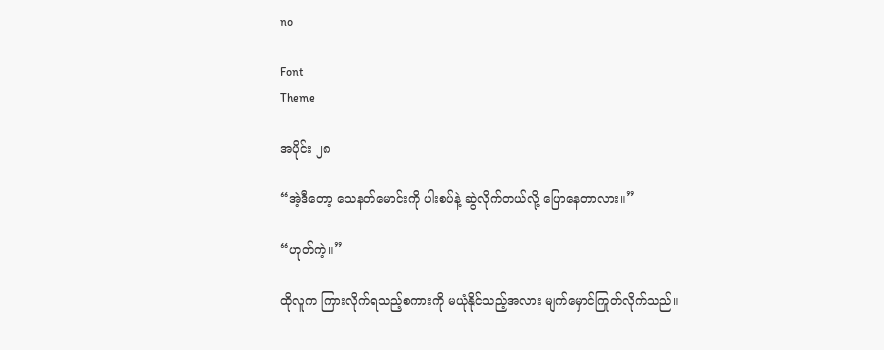no

Font
Theme

အပိုင်း ၂၈

“အဲ့ဒီတော့ သေနတ်မောင်းကို ပါးစပ်နဲ့ ဆွဲလိုက်တယ်လို့ ပြောနေတာလား။”

“ဟုတ်ကဲ့။”

ထိုလူက ကြားလိုက်ရသည့်စကားကို မယုံနိုင်သည့်အလား မျက်မှောင်ကြုတ်လိုက်သည်။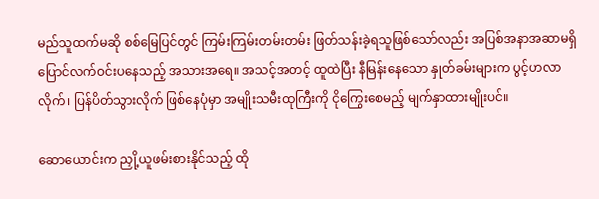မည်သူထက်မဆို စစ်မြေပြင်တွင် ကြမ်းကြမ်းတမ်းတမ်း ဖြတ်သန်းခဲ့ရသူဖြစ်သော်လည်း အပြစ်အနာအဆာမရှိ ပြောင်လက်ဝင်းပနေသည့် အသားအရေ။ အသင့်အတင့် ထူထဲပြီး နီမြန်းနေသော နှုတ်ခမ်းများက ပွင့်ဟလာလိုက်၊ ပြန်ပိတ်သွားလိုက် ဖြစ်နေပုံမှာ အမျိုးသမီးထုကြီးကို ငိုကြွေးစေမည့် မျက်နှာထားမျိုးပင်။

ဆောယောင်းက ညှို့ယူဖမ်းစားနိုင်သည့် ထို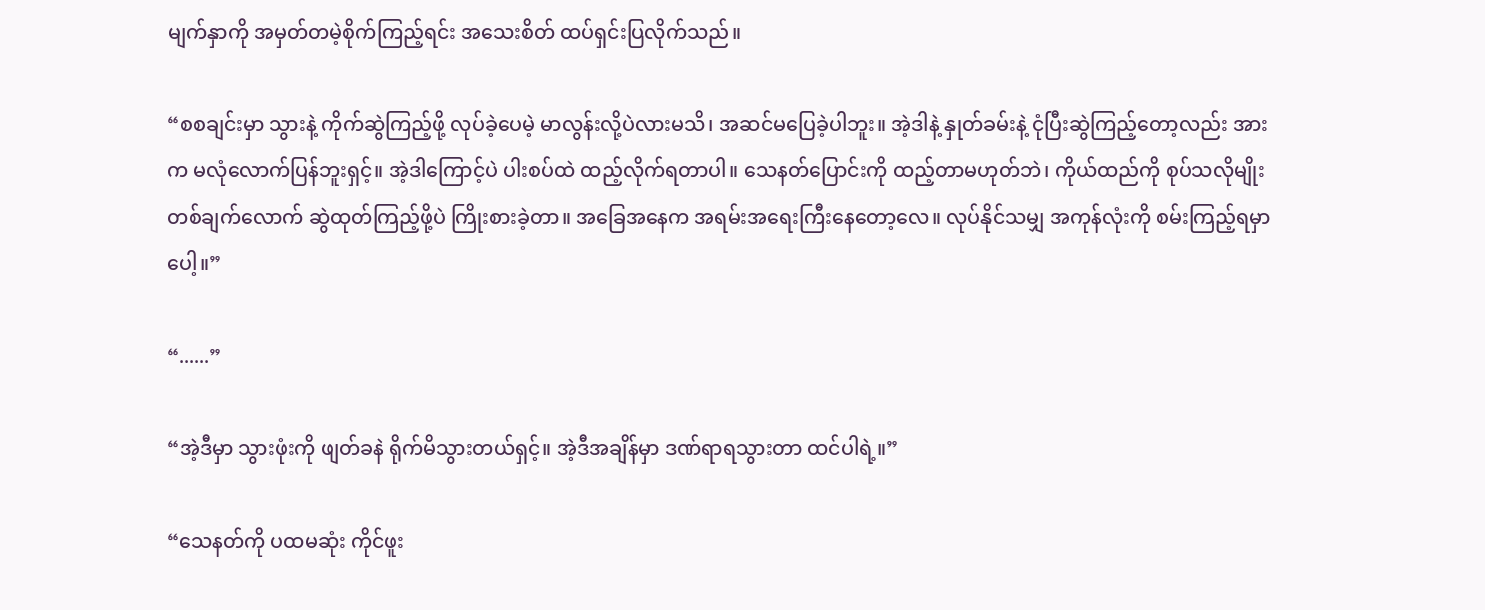မျက်နှာကို အမှတ်တမဲ့စိုက်ကြည့်ရင်း အသေးစိတ် ထပ်ရှင်းပြလိုက်သည်။

“စစချင်းမှာ သွားနဲ့ ကိုက်ဆွဲကြည့်ဖို့ လုပ်ခဲ့ပေမဲ့ မာလွန်းလို့ပဲလားမသိ၊ အဆင်မပြေခဲ့ပါဘူး။ အဲ့ဒါနဲ့ နှုတ်ခမ်းနဲ့ ငုံပြီးဆွဲကြည့်တော့လည်း အားက မလုံလောက်ပြန်ဘူးရှင့်။ အဲ့ဒါကြောင့်ပဲ ပါးစပ်ထဲ ထည့်လိုက်ရတာပါ။ သေနတ်ပြောင်းကို ထည့်တာမဟုတ်ဘဲ၊ ကိုယ်ထည်ကို စုပ်သလိုမျိုး တစ်ချက်လောက် ဆွဲထုတ်ကြည့်ဖို့ပဲ ကြိုးစားခဲ့တာ။ အခြေအနေက အရမ်းအရေးကြီးနေတော့လေ။ လုပ်နိုင်သမျှ အကုန်လုံးကို စမ်းကြည့်ရမှာပေါ့။”

“......”

“အဲ့ဒီမှာ သွားဖုံးကို ဖျတ်ခနဲ ရိုက်မိသွားတယ်ရှင့်။ အဲ့ဒီအချိန်မှာ ဒဏ်ရာရသွားတာ ထင်ပါရဲ့။”

“သေနတ်ကို ပထမဆုံး ကိုင်ဖူး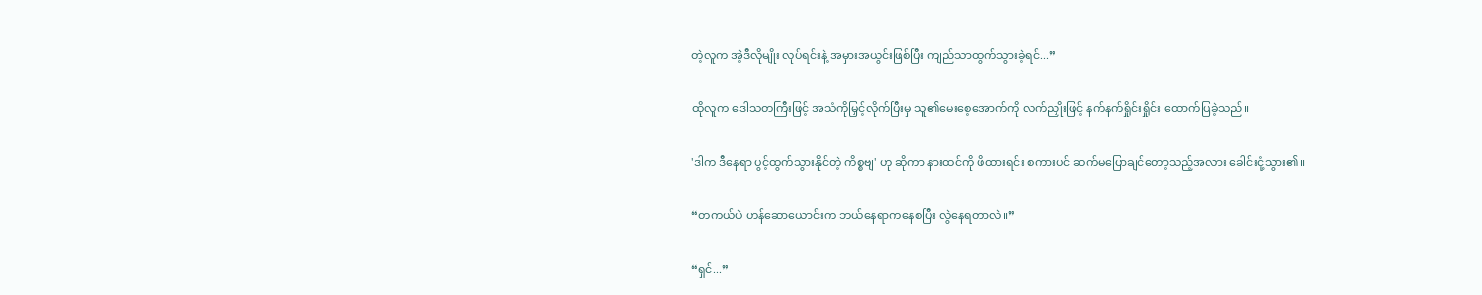တဲ့လူက အဲ့ဒီလိုမျိုး လုပ်ရင်းနဲ့ အမှားအယွင်းဖြစ်ပြီး ကျည်သာထွက်သွားခဲ့ရင်...”

ထိုလူက ဒေါသတကြီးဖြင့် အသံကိုမြှင့်လိုက်ပြီးမှ သူ၏မေးစေ့အောက်ကို လက်ညှိုးဖြင့် နက်နက်ရှိုင်းရှိုင်း ထောက်ပြခဲ့သည်။

'ဒါက ဒီနေရာ ပွင့်ထွက်သွားနိုင်တဲ့ ကိစ္စဗျ' ဟု ဆိုကာ နားထင်ကို ဖိထားရင်း စကားပင် ဆက်မပြောချင်တော့သည့်အလား ခေါင်းငုံ့သွား၏။

“တကယ်ပဲ ဟန်ဆောယောင်းက ဘယ်နေရာကနေစပြီး လွဲနေရတာလဲ။”

“ရှင်...”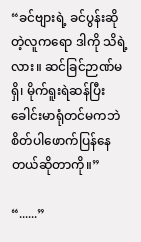“ခင်ဗျားရဲ့ ခင်ပွန်းဆိုတဲ့လူကရော ဒါကို သိရဲ့လား။ ဆင်ခြင်ဉာဏ်မရှိ၊ မိုက်ရူးရဲဆန်ပြီး ခေါင်းမာရုံတင်မကဘဲ စိတ်ပါဖောက်ပြန်နေတယ်ဆိုတာကို။”

“......”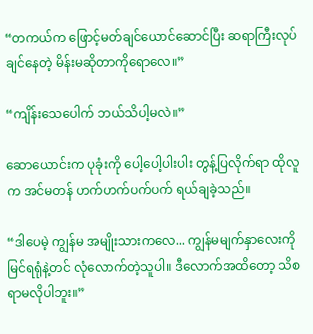“တကယ်က ဖြောင့်မတ်ချင်ယောင်ဆောင်ပြီး ဆရာကြီးလုပ်ချင်နေတဲ့ မိန်းမဆိုတာကိုရောလေ။”

“ကျိန်းသေပေါက် ဘယ်သိပါ့မလဲ။”

ဆောယောင်းက ပုခုံးကို ပေါ့ပေါ့ပါးပါး တွန့်ပြလိုက်ရာ ထိုလူက အင်မတန် ဟက်ဟက်ပက်ပက် ရယ်ချခဲ့သည်။

“ဒါပေမဲ့ ကျွန်မ အမျိုးသားကလေ... ကျွန်မမျက်နှာလေးကို မြင်ရရုံနဲ့တင် လုံလောက်တဲ့သူပါ။ ဒီလောက်အထိတော့ သိစရာမလိုပါဘူး။”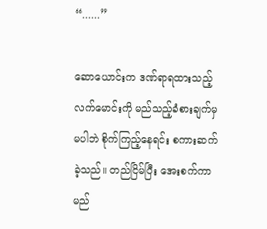“......”

ဆောယောင်းက ဒဏ်ရာရထားသည့် လက်မောင်းကို မည်သည့်ခံစားချက်မှမပါဘဲ စိုက်ကြည့်နေရင်း စကားဆက်ခဲ့သည်။ တည်ငြိမ်ပြီး အေးစက်ကာ မည်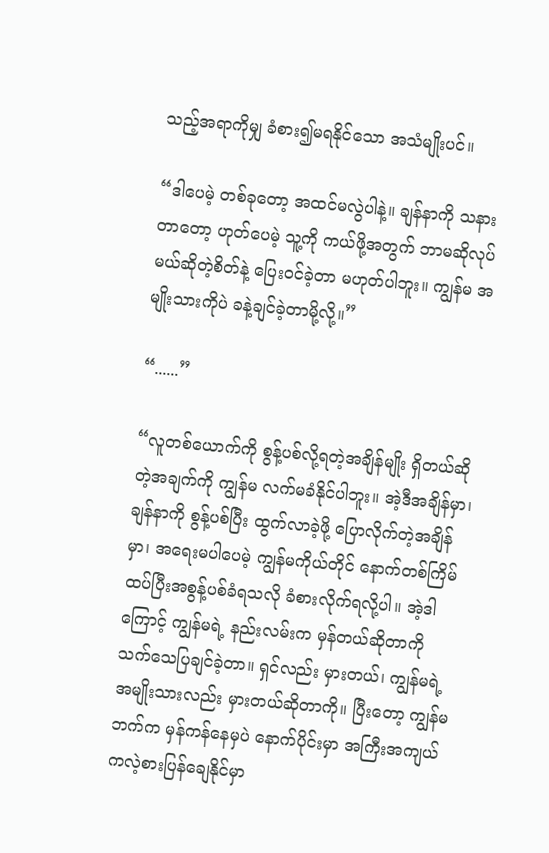သည့်အရာကိုမျှ ခံစား၍မရနိုင်သော အသံမျိုးပင်။

“ဒါပေမဲ့ တစ်ခုတော့ အထင်မလွဲပါနဲ့။ ချန်နာကို သနားတာတော့ ဟုတ်ပေမဲ့ သူ့ကို ကယ်ဖို့အတွက် ဘာမဆိုလုပ်မယ်ဆိုတဲ့စိတ်နဲ့ ပြေးဝင်ခဲ့တာ မဟုတ်ပါဘူး။ ကျွန်မ အမျိုးသားကိုပဲ ခနဲ့ချင်ခဲ့တာမို့လို့။”

“......”

“လူတစ်ယောက်ကို စွန့်ပစ်လို့ရတဲ့အချိန်မျိုး ရှိတယ်ဆိုတဲ့အချက်ကို ကျွန်မ လက်မခံနိုင်ပါဘူး။ အဲ့ဒီအချိန်မှာ၊ ချန်နာကို စွန့်ပစ်ပြီး ထွက်လာခဲ့ဖို့ ပြောလိုက်တဲ့အချိန်မှာ၊ အရေးမပါပေမဲ့ ကျွန်မကိုယ်တိုင် နောက်တစ်ကြိမ် ထပ်ပြီးအစွန့်ပစ်ခံရသလို ခံစားလိုက်ရလို့ပါ။ အဲ့ဒါကြောင့် ကျွန်မရဲ့ နည်းလမ်းက မှန်တယ်ဆိုတာကို သက်သေပြချင်ခဲ့တာ။ ရှင်လည်း မှားတယ်၊ ကျွန်မရဲ့ အမျိုးသားလည်း မှားတယ်ဆိုတာကို။ ပြီးတော့ ကျွန်မဘက်က မှန်ကန်နေမှပဲ နောက်ပိုင်းမှာ အကြီးအကျယ် ကလဲ့စားပြန်ချေနိုင်မှာ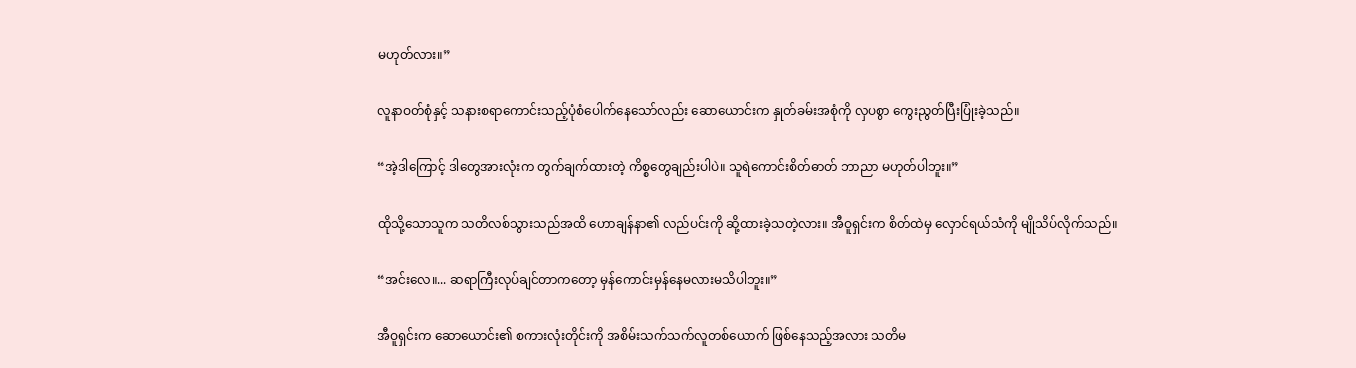မဟုတ်လား။”

လူနာဝတ်စုံနှင့် သနားစရာကောင်းသည့်ပုံစံပေါက်နေသော်လည်း ဆောယောင်းက နှုတ်ခမ်းအစုံကို လှပစွာ ကွေးညွတ်ပြီးပြုံးခဲ့သည်။

“အဲ့ဒါကြောင့် ဒါတွေအားလုံးက တွက်ချက်ထားတဲ့ ကိစ္စတွေချည်းပါပဲ။ သူရဲကောင်းစိတ်ဓာတ် ဘာညာ မဟုတ်ပါဘူး။”

ထိုသို့သောသူက သတိလစ်သွားသည်အထိ ဟောချန်နာ၏ လည်ပင်းကို ဆို့ထားခဲ့သတဲ့လား။ အီဝူရှင်းက စိတ်ထဲမှ လှောင်ရယ်သံကို မျိုသိပ်လိုက်သည်။

“အင်းလေ။... ဆရာကြီးလုပ်ချင်တာကတော့ မှန်ကောင်းမှန်နေမလားမသိပါဘူး။”

အီဝူရှင်းက ဆောယောင်း၏ စကားလုံးတိုင်းကို အစိမ်းသက်သက်လူတစ်ယောက် ဖြစ်နေသည့်အလား သတိမ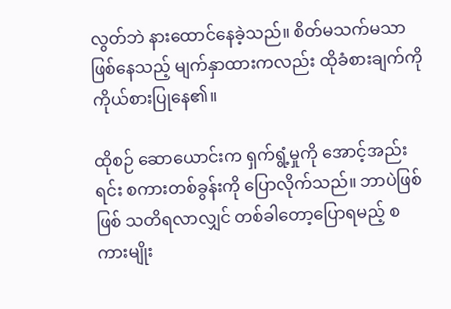လွတ်ဘဲ နားထောင်နေခဲ့သည်။ စိတ်မသက်မသာဖြစ်နေသည့် မျက်နှာထားကလည်း ထိုခံစားချက်ကို ကိုယ်စားပြုနေ၏။

ထိုစဉ် ဆောယောင်းက ရှက်ရွံ့မှုကို အောင့်အည်းရင်း စကားတစ်ခွန်းကို ပြောလိုက်သည်။ ဘာပဲဖြစ်ဖြစ် သတိရလာလျှင် တစ်ခါတော့ပြောရမည့် စကားမျိုး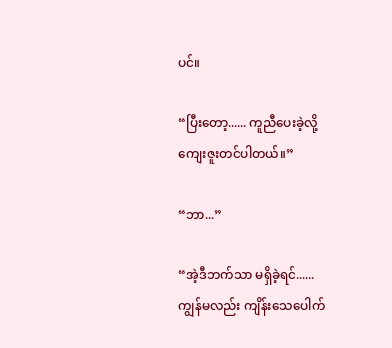ပင်။

“ပြီးတော့...... ကူညီပေးခဲ့လို့ ကျေးဇူးတင်ပါတယ်။”

“ဘာ...”

“အဲ့ဒီဘက်သာ မရှိခဲ့ရင်...... ကျွန်မလည်း ကျိန်းသေပေါက်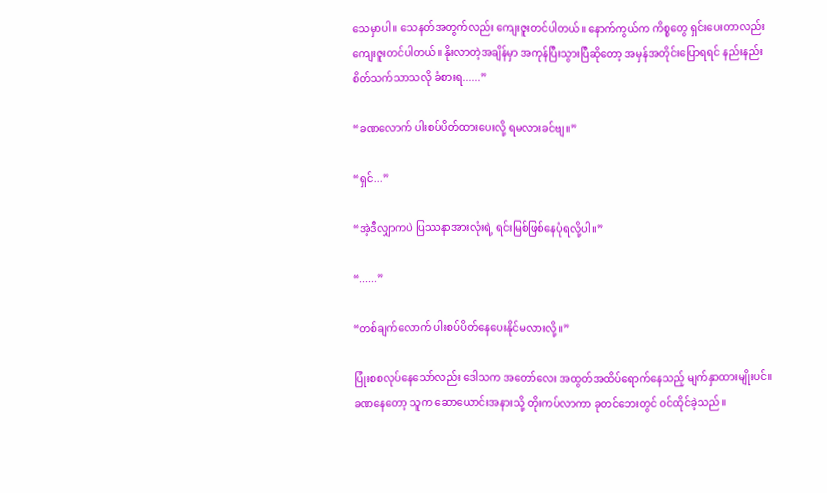သေမှာပါ။ သေနတ်အတွက်လည်း ကျေးဇူးတင်ပါတယ်။ နောက်ကွယ်က ကိစ္စတွေ ရှင်းပေးတာလည်း ကျေးဇူးတင်ပါတယ်။ နိုးလာတဲ့အချိန်မှာ အကုန်ပြီးသွားပြီဆိုတော့ အမှန်အတိုင်းပြောရရင် နည်းနည်း စိတ်သက်သာသလို ခံစားရ......”

“ခဏလောက် ပါးစပ်ပိတ်ထားပေးလို့ ရမလားခင်ဗျ။”

“ရှင်...”

“အဲ့ဒီလျှာကပဲ ပြဿနာအားလုံးရဲ့ ရင်းမြစ်ဖြစ်နေပုံရလို့ပါ။”

“......”

“တစ်ချက်လောက် ပါးစပ်ပိတ်နေပေးနိုင်မလားလို့။”

ပြုံးစစလုပ်နေသော်လည်း ဒေါသက အတော်လေး အထွတ်အထိပ်ရောက်နေသည့် မျက်နှာထားမျိုးပင်။ ခဏနေတော့ သူက ဆောယောင်းအနားသို့ တိုးကပ်လာကာ ခုတင်ဘေးတွင် ဝင်ထိုင်ခဲ့သည်။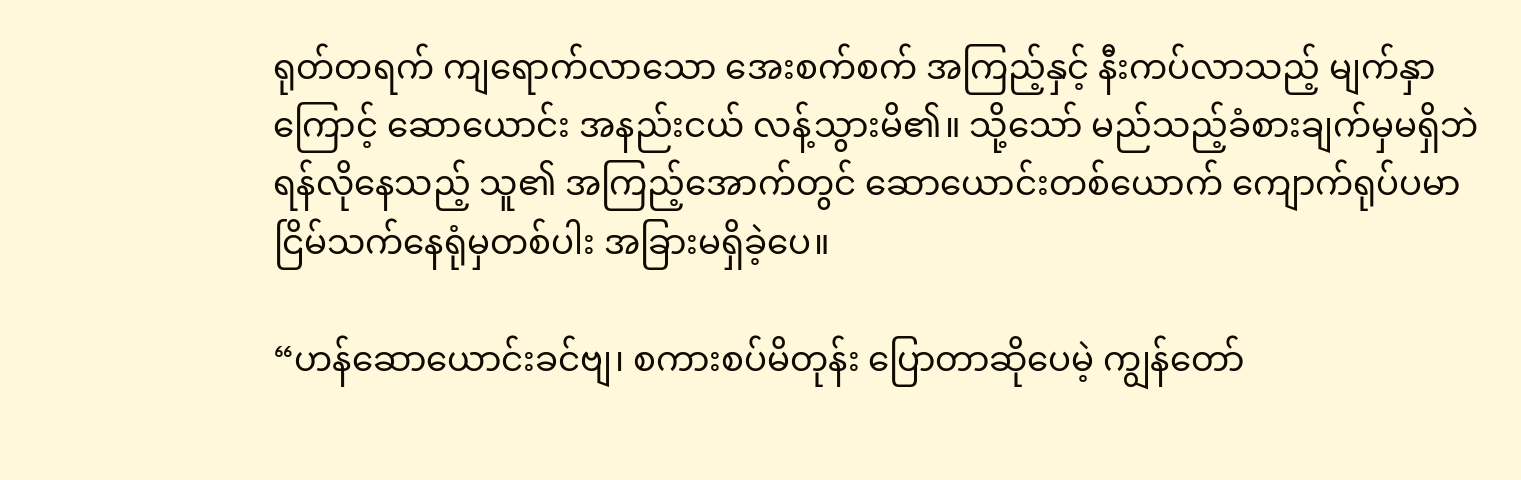ရုတ်တရက် ကျရောက်လာသော အေးစက်စက် အကြည့်နှင့် နီးကပ်လာသည့် မျက်နှာကြောင့် ဆောယောင်း အနည်းငယ် လန့်သွားမိ၏။ သို့သော် မည်သည့်ခံစားချက်မှမရှိဘဲ ရန်လိုနေသည့် သူ၏ အကြည့်အောက်တွင် ဆောယောင်းတစ်ယောက် ကျောက်ရုပ်ပမာ ငြိမ်သက်နေရုံမှတစ်ပါး အခြားမရှိခဲ့ပေ။

“ဟန်ဆောယောင်းခင်ဗျ၊ စကားစပ်မိတုန်း ပြောတာဆိုပေမဲ့ ကျွန်တော်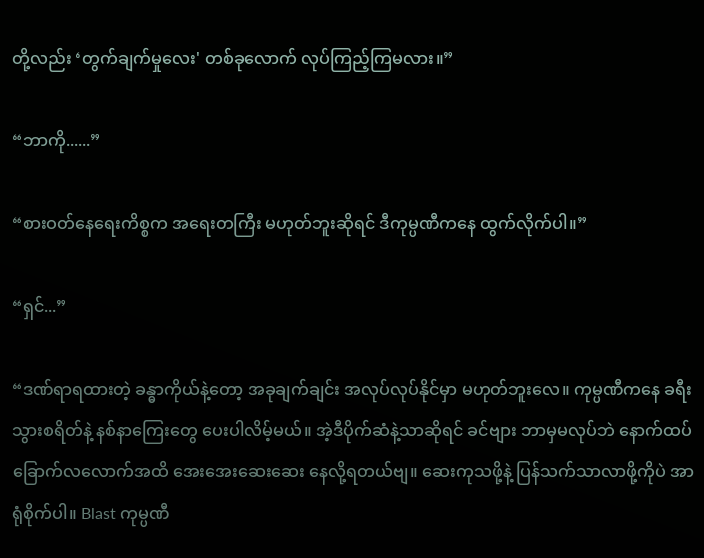တို့လည်း ‘တွက်ချက်မှုလေး' တစ်ခုလောက် လုပ်ကြည့်ကြမလား။”

“ဘာကို......”

“စားဝတ်နေရေးကိစ္စက အရေးတကြီး မဟုတ်ဘူးဆိုရင် ဒီကုမ္ပဏီကနေ ထွက်လိုက်ပါ။”

“ရှင်...”

“ဒဏ်ရာရထားတဲ့ ခန္ဓာကိုယ်နဲ့တော့ အခုချက်ချင်း အလုပ်လုပ်နိုင်မှာ မဟုတ်ဘူးလေ။ ကုမ္ပဏီကနေ ခရီးသွားစရိတ်နဲ့ နစ်နာကြေးတွေ ပေးပါလိမ့်မယ်။ အဲ့ဒီပိုက်ဆံနဲ့သာဆိုရင် ခင်ဗျား ဘာမှမလုပ်ဘဲ နောက်ထပ် ခြောက်လလောက်အထိ အေးအေးဆေးဆေး နေလို့ရတယ်ဗျ။ ဆေးကုသဖို့နဲ့ ပြန်သက်သာလာဖို့ကိုပဲ အာရုံစိုက်ပါ။ Blast ကုမ္ပဏီ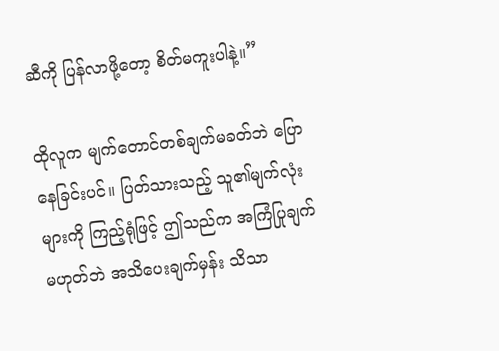ဆီကို ပြန်လာဖို့တော့ စိတ်မကူးပါနဲ့။”

ထိုလူက မျက်တောင်တစ်ချက်မခတ်ဘဲ ပြောနေခြင်းပင်။ ပြတ်သားသည့် သူ၏မျက်လုံးများကို ကြည့်ရုံဖြင့် ဤသည်က အကြံပြုချက်မဟုတ်ဘဲ အသိပေးချက်မှန်း သိသာ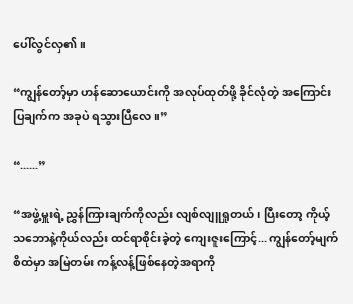ပေါ်လွင်လှ၏။

“ကျွန်တော့်မှာ ဟန်ဆောယောင်းကို အလုပ်ထုတ်ဖို့ ခိုင်လုံတဲ့ အကြောင်းပြချက်က အခုပဲ ရသွားပြီလေ။”

“......”

“အဖွဲ့မှူးရဲ့ ညွှန်ကြားချက်ကိုလည်း လျစ်လျူရှုတယ်၊ ပြီးတော့ ကိုယ့်သဘောနဲ့ကိုယ်လည်း ထင်ရာစိုင်းခဲ့တဲ့ ကျေးဇူးကြောင့်... ကျွန်တော့်မျက်စိထဲမှာ အမြဲတမ်း ကန့်လန့်ဖြစ်နေတဲ့အရာကို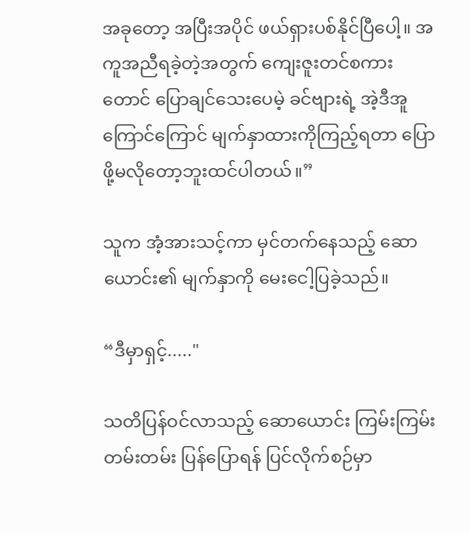အခုတော့ အပြီးအပိုင် ဖယ်ရှားပစ်နိုင်ပြီပေါ့။ အကူအညီရခဲ့တဲ့အတွက် ကျေးဇူးတင်စကားတောင် ပြောချင်သေးပေမဲ့ ခင်ဗျားရဲ့ အဲ့ဒီအူကြောင်ကြောင် မျက်နှာထားကိုကြည့်ရတာ ပြောဖို့မလိုတော့ဘူးထင်ပါတယ်။”

သူက အံ့အားသင့်ကာ မှင်တက်နေသည့် ဆောယောင်း၏ မျက်နှာကို မေးငေါ့ပြခဲ့သည်။

“ဒီမှာရှင့်....."

သတိပြန်ဝင်လာသည့် ဆောယောင်း ကြမ်းကြမ်းတမ်းတမ်း ပြန်ပြောရန် ပြင်လိုက်စဉ်မှာ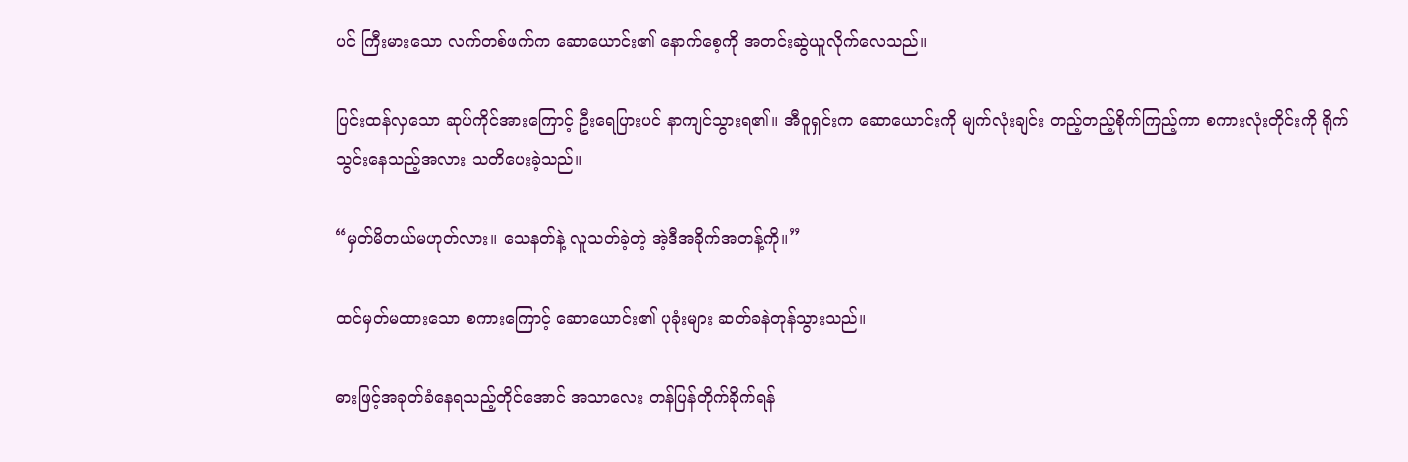ပင် ကြီးမားသော လက်တစ်ဖက်က ဆောယောင်း၏ နောက်စေ့ကို အတင်းဆွဲယူလိုက်လေသည်။

ပြင်းထန်လှသော ဆုပ်ကိုင်အားကြောင့် ဦးရေပြားပင် နာကျင်သွားရ၏။ အီဝူရှင်းက ဆောယောင်းကို မျက်လုံးချင်း တည့်တည့်စိုက်ကြည့်ကာ စကားလုံးတိုင်းကို ရိုက်သွင်းနေသည့်အလား သတိပေးခဲ့သည်။

“မှတ်မိတယ်မဟုတ်လား။ သေနတ်နဲ့ လူသတ်ခဲ့တဲ့ အဲ့ဒီအခိုက်အတန့်ကို။”

ထင်မှတ်မထားသော စကားကြောင့် ဆောယောင်း၏ ပုခုံးများ ဆတ်ခနဲတုန်သွားသည်။

ဓားဖြင့်အခုတ်ခံနေရသည့်တိုင်အောင် အသာလေး တန်ပြန်တိုက်ခိုက်ရန်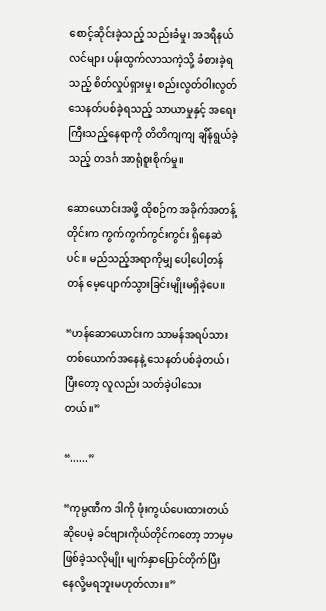စောင့်ဆိုင်းခဲ့သည့် သည်းခံမှု၊ အဒရီနယ်လင်များ ပန်းထွက်လာသကဲ့သို့ ခံစားခဲ့ရသည့် စိတ်လှုပ်ရှားမှု၊ စည်းလွတ်ဝါးလွတ် သေနတ်ပစ်ခဲ့ရသည့် သာယာမှုနှင့် အရေးကြီးသည့်နေရာကို တိတိကျကျ ချိန်ရွယ်ခဲ့သည့် တဒင်္ဂ အာရုံစူးစိုက်မှု။

ဆောယောင်းအဖို့ ထိုစဉ်က အခိုက်အတန့်တိုင်းက ကွက်ကွက်ကွင်းကွင်း ရှိနေဆဲပင်။ မည်သည့်အရာကိုမျှ ပေါ့ပေါ့တန်တန် မေ့ပျောက်သွားခြင်းမျိုးမရှိခဲ့ပေ။

“ဟန်ဆောယောင်းက သာမန်အရပ်သားတစ်ယောက်အနေနဲ့ သေနတ်ပစ်ခဲ့တယ်၊ ပြီးတော့ လူလည်း သတ်ခဲ့ပါသေးတယ်။”

“......”

“ကုမ္ပဏီက ဒါကို ဖုံးကွယ်ပေးထားတယ်ဆိုပေမဲ့ ခင်ဗျားကိုယ်တိုင်ကတော့ ဘာမှမဖြစ်ခဲ့သလိုမျိုး မျက်နှာပြောင်တိုက်ပြီး နေလို့မရဘူးမဟုတ်လား။”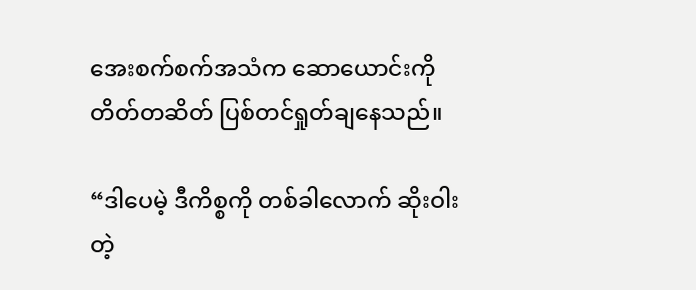အေးစက်စက်အသံက ဆောယောင်းကို တိတ်တဆိတ် ပြစ်တင်ရှုတ်ချနေသည်။

“ဒါပေမဲ့ ဒီကိစ္စကို တစ်ခါလောက် ဆိုးဝါးတဲ့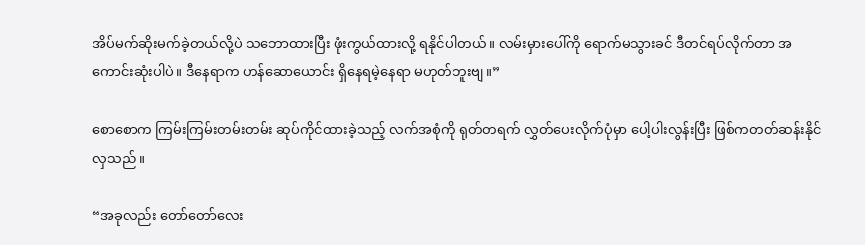အိပ်မက်ဆိုးမက်ခဲ့တယ်လို့ပဲ သဘောထားပြီး ဖုံးကွယ်ထားလို့ ရနိုင်ပါတယ်။ လမ်းမှားပေါ်ကို ရောက်မသွားခင် ဒီတင်ရပ်လိုက်တာ အကောင်းဆုံးပါပဲ။ ဒီနေရာက ဟန်ဆောယောင်း ရှိနေရမဲ့နေရာ မဟုတ်ဘူးဗျ။”

စောစောက ကြမ်းကြမ်းတမ်းတမ်း ဆုပ်ကိုင်ထားခဲ့သည့် လက်အစုံကို ရုတ်တရက် လွှတ်ပေးလိုက်ပုံမှာ ပေါ့ပါးလွန်းပြီး ဖြစ်ကတတ်ဆန်းနိုင်လှသည်။

“အခုလည်း တော်တော်လေး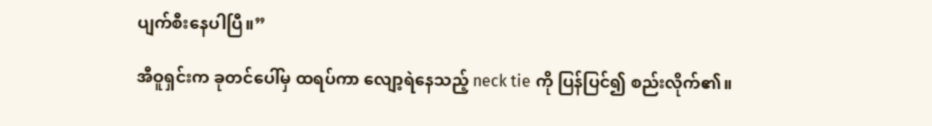ပျက်စီးနေပါပြီ။”

အီဝူရှင်းက ခုတင်ပေါ်မှ ထရပ်ကာ လျော့ရဲနေသည့် neck tie ကို ပြန်ပြင်၍ စည်းလိုက်၏။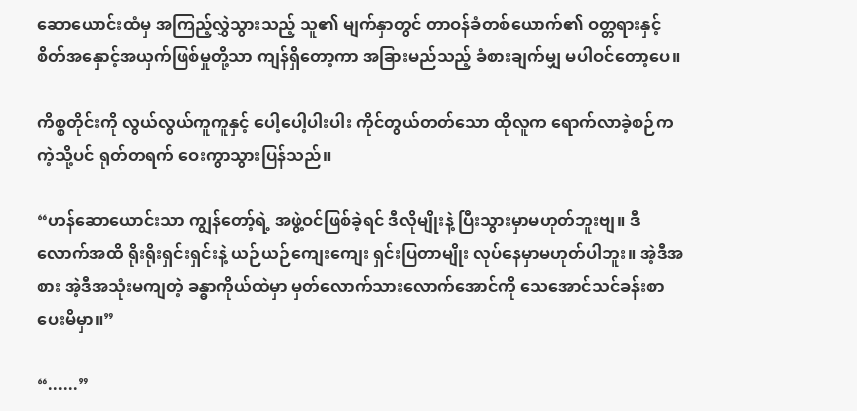ဆောယောင်းထံမှ အကြည့်လွှဲသွားသည့် သူ၏ မျက်နှာတွင် တာဝန်ခံတစ်ယောက်၏ ဝတ္တရားနှင့် စိတ်အနှောင့်အယှက်ဖြစ်မှုတို့သာ ကျန်ရှိတော့ကာ အခြားမည်သည့် ခံစားချက်မျှ မပါဝင်တော့ပေ။

ကိစ္စတိုင်းကို လွယ်လွယ်ကူကူနှင့် ပေါ့ပေါ့ပါးပါး ကိုင်တွယ်တတ်သော ထိုလူက ရောက်လာခဲ့စဉ်ကကဲ့သို့ပင် ရုတ်တရက် ဝေးကွာသွားပြန်သည်။

“ဟန်ဆောယောင်းသာ ကျွန်တော့်ရဲ့ အဖွဲ့ဝင်ဖြစ်ခဲ့ရင် ဒီလိုမျိုးနဲ့ ပြီးသွားမှာမဟုတ်ဘူးဗျ။ ဒီလောက်အထိ ရိုးရိုးရှင်းရှင်းနဲ့ ယဉ်ယဉ်ကျေးကျေး ရှင်းပြတာမျိုး လုပ်နေမှာမဟုတ်ပါဘူး။ အဲ့ဒီအစား အဲ့ဒီအသုံးမကျတဲ့ ခန္ဓာကိုယ်ထဲမှာ မှတ်လောက်သားလောက်အောင်ကို သေအောင်သင်ခန်းစာပေးမိမှာ။”

“......”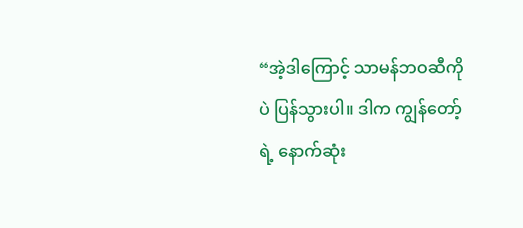“အဲ့ဒါကြောင့် သာမန်ဘဝဆီကိုပဲ ပြန်သွားပါ။ ဒါက ကျွန်တော့်ရဲ့ နောက်ဆုံး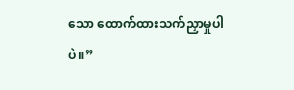သော ထောက်ထားသက်ညှာမှုပါပဲ။”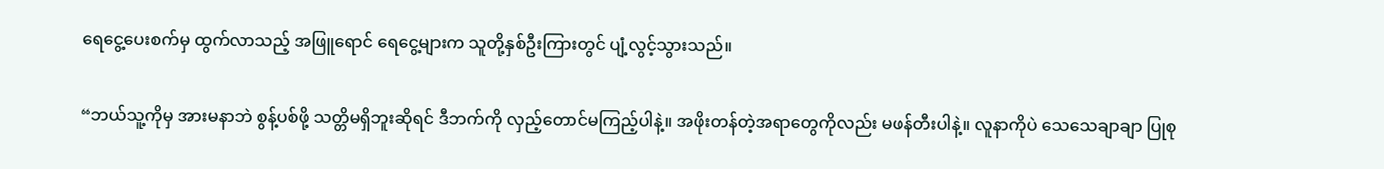ရေငွေ့ပေးစက်မှ ထွက်လာသည့် အဖြူရောင် ရေငွေ့များက သူတို့နှစ်ဦးကြားတွင် ပျံ့လွင့်သွားသည်။

“ဘယ်သူ့ကိုမှ အားမနာဘဲ စွန့်ပစ်ဖို့ သတ္တိမရှိဘူးဆိုရင် ဒီဘက်ကို လှည့်တောင်မကြည့်ပါနဲ့။ အဖိုးတန်တဲ့အရာတွေကိုလည်း မဖန်တီးပါနဲ့။ လူနာကိုပဲ သေသေချာချာ ပြုစု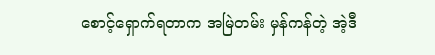စောင့်ရှောက်ရတာက အမြဲတမ်း မှန်ကန်တဲ့ အဲ့ဒီ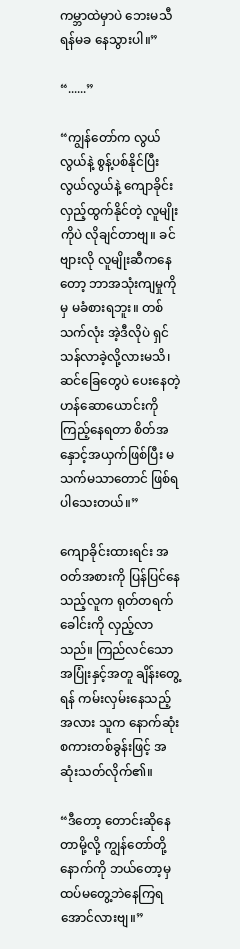ကမ္ဘာထဲမှာပဲ ဘေးမသီရန်မခ နေသွားပါ။”

“......”

“ကျွန်တော်က လွယ်လွယ်နဲ့ စွန့်ပစ်နိုင်ပြီး လွယ်လွယ်နဲ့ ကျောခိုင်းလှည့်ထွက်နိုင်တဲ့ လူမျိုးကိုပဲ လိုချင်တာဗျ။ ခင်ဗျားလို လူမျိုးဆီကနေတော့ ဘာအသုံးကျမှုကိုမှ မခံစားရဘူး။ တစ်သက်လုံး အဲ့ဒီလိုပဲ ရှင်သန်လာခဲ့လို့လားမသိ၊ ဆင်ခြေတွေပဲ ပေးနေတဲ့ ဟန်ဆောယောင်းကို ကြည့်နေရတာ စိတ်အနှောင့်အယှက်ဖြစ်ပြီး မသက်မသာတောင် ဖြစ်ရပါသေးတယ်။”

ကျောခိုင်းထားရင်း အဝတ်အစားကို ပြန်ပြင်နေသည့်လူက ရုတ်တရက် ခေါင်းကို လှည့်လာသည်။ ကြည်လင်သော အပြုံးနှင့်အတူ ချိန်းတွေ့ရန် ကမ်းလှမ်းနေသည့်အလား သူက နောက်ဆုံးစကားတစ်ခွန်းဖြင့် အဆုံးသတ်လိုက်၏။

“ဒီတော့ တောင်းဆိုနေတာမို့လို့ ကျွန်တော်တို့ နောက်ကို ဘယ်တော့မှ ထပ်မတွေ့ဘဲနေကြရအောင်လားဗျ။”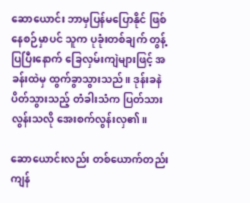ဆောယောင်း ဘာမှပြန်မပြောနိုင် ဖြစ်နေစဉ်မှာပင် သူက ပုခုံးတစ်ချက် တွန့်ပြပြီးနောက် ခြေလှမ်းကျဲများဖြင့် အခန်းထဲမှ ထွက်ခွာသွားသည်။ ဒုန်းခနဲ ပိတ်သွားသည့် တံခါးသံက ပြတ်သားလွန်းသလို အေးစက်လွန်းလှ၏။

ဆောယောင်းလည်း တစ်ယောက်တည်း ကျန်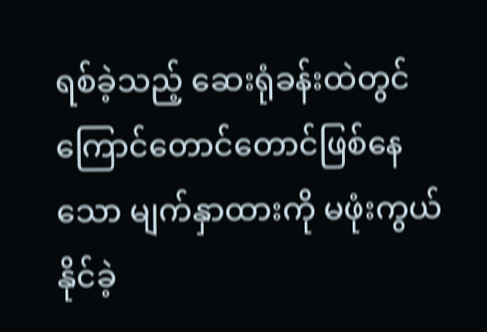ရစ်ခဲ့သည့် ဆေးရုံခန်းထဲတွင် ကြောင်တောင်တောင်ဖြစ်နေသော မျက်နှာထားကို မဖုံးကွယ်နိုင်ခဲ့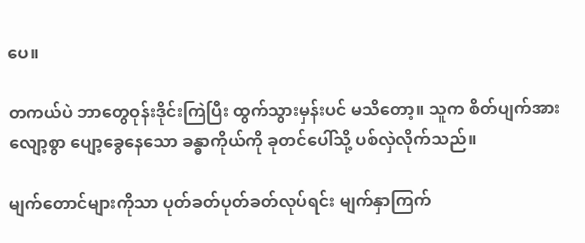ပေ။

တကယ်ပဲ ဘာတွေဝုန်းဒိုင်းကြဲပြီး ထွက်သွားမှန်းပင် မသိတော့။ သူက စိတ်ပျက်အားလျော့စွာ ပျော့ခွေနေသော ခန္ဓာကိုယ်ကို ခုတင်ပေါ်သို့ ပစ်လှဲလိုက်သည်။

မျက်တောင်များကိုသာ ပုတ်ခတ်ပုတ်ခတ်လုပ်ရင်း မျက်နှာကြက်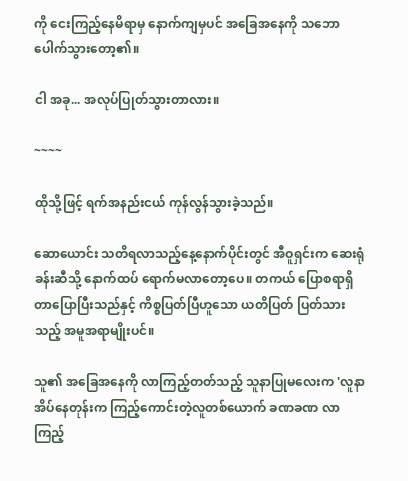ကို ငေးကြည့်နေမိရာမှ နောက်ကျမှပင် အခြေအနေကို သဘောပေါက်သွားတော့၏။

ငါ အခု... အလုပ်ပြုတ်သွားတာလား။

~~~~

ထိုသို့ဖြင့် ရက်အနည်းငယ် ကုန်လွန်သွားခဲ့သည်။

ဆောယောင်း သတိရလာသည့်နေ့နောက်ပိုင်းတွင် အီဝူရှင်းက ဆေးရုံခန်းဆီသို့ နောက်ထပ် ရောက်မလာတော့ပေ။ တကယ် ပြောစရာရှိတာပြောပြီးသည်နှင့် ကိစ္စပြတ်ပြီဟူသော ယတိပြတ် ပြတ်သားသည့် အမူအရာမျိုးပင်။

သူ၏ အခြေအနေကို လာကြည့်တတ်သည့် သူနာပြုမလေးက 'လူနာ အိပ်နေတုန်းက ကြည့်ကောင်းတဲ့လူတစ်ယောက် ခဏခဏ လာကြည့်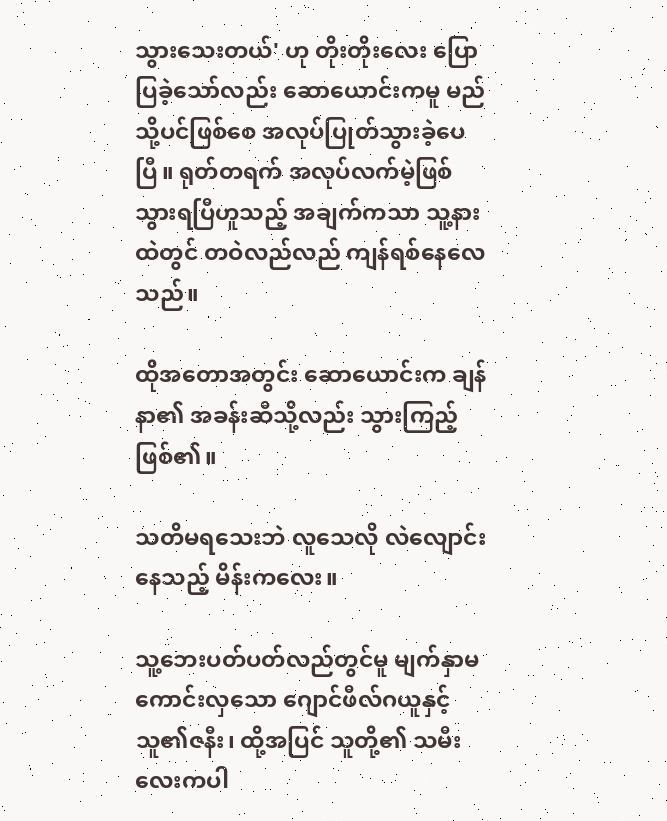သွားသေးတယ်' ဟု တိုးတိုးလေး ပြောပြခဲ့သော်လည်း ဆောယောင်းကမူ မည်သို့ပင်ဖြစ်စေ အလုပ်ပြုတ်သွားခဲ့ပေပြီ။ ရုတ်တရက် အလုပ်လက်မဲ့ဖြစ်သွားရပြီဟူသည့် အချက်ကသာ သူ့နားထဲတွင် တဝဲလည်လည် ကျန်ရစ်နေလေသည်။

ထိုအတောအတွင်း ဆောယောင်းက ချန်နာ၏ အခန်းဆီသို့လည်း သွားကြည့်ဖြစ်၏။

သတိမရသေးဘဲ လူသေလို လဲလျောင်းနေသည့် မိန်းကလေး။

သူ့ဘေးပတ်ပတ်လည်တွင်မူ မျက်နှာမကောင်းလှသော ဂျောင်ဖီလ်ဂယူနှင့် သူ၏ဇနီး၊ ထို့အပြင် သူတို့၏ သမီးလေးကပါ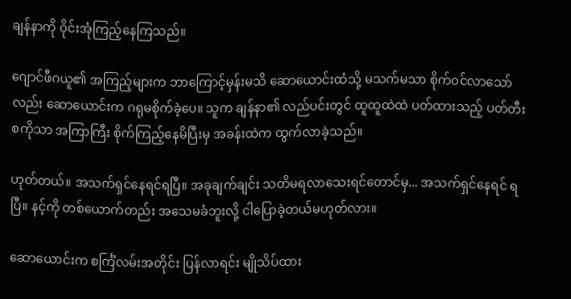ချန်နာကို ဝိုင်းအုံကြည့်နေကြသည်။

ဂျောင်ဖီဂယူ၏ အကြည့်များက ဘာကြောင့်မှန်းမသိ ဆောယောင်းထံသို့ မသက်မသာ စိုက်ဝင်လာသော်လည်း ဆောယောင်းက ဂရုမစိုက်ခဲ့ပေ။ သူက ချန်နာ၏ လည်ပင်းတွင် ထူထူထဲထဲ ပတ်ထားသည့် ပတ်တီးစကိုသာ အကြာကြီး စိုက်ကြည့်နေမိပြီးမှ အခန်းထဲက ထွက်လာခဲ့သည်။

ဟုတ်တယ်။ အသက်ရှင်နေရင်ရပြီ။ အခုချက်ချင်း သတိမရလာသေးရင်တောင်မှ... အသက်ရှင်နေရင် ရပြီ။ နင့်ကို တစ်ယောက်တည်း အသေမခံဘူးလို့ ငါပြောခဲ့တယ်မဟုတ်လား။

ဆောယောင်းက စင်္ကြံလမ်းအတိုင်း ပြန်လာရင်း မျိုသိပ်ထား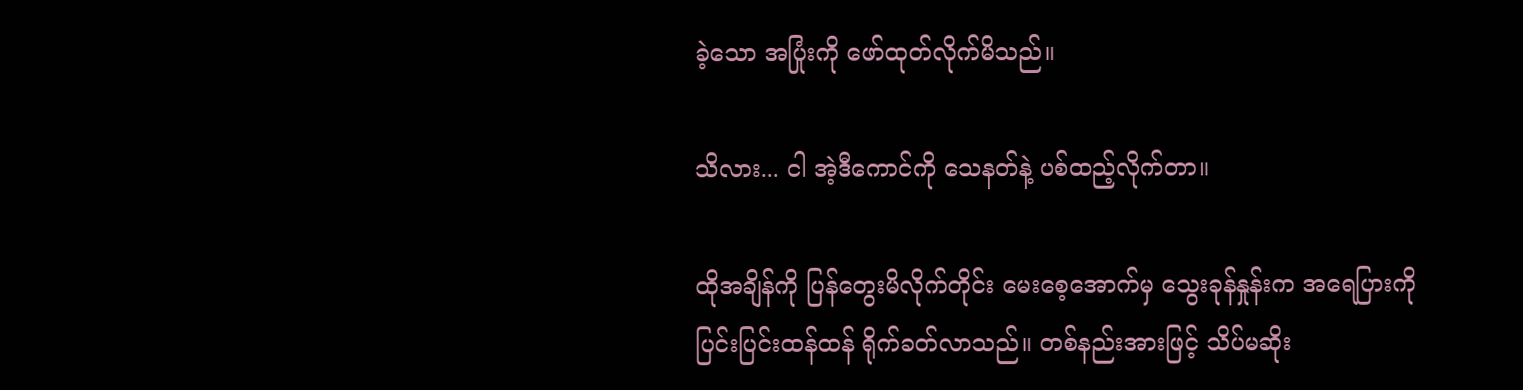ခဲ့သော အပြုံးကို ဖော်ထုတ်လိုက်မိသည်။

သိလား... ငါ အဲ့ဒီကောင်ကို သေနတ်နဲ့ ပစ်ထည့်လိုက်တာ။

ထိုအချိန်ကို ပြန်တွေးမိလိုက်တိုင်း မေးစေ့အောက်မှ သွေးခုန်နှုန်းက အရေပြားကို ပြင်းပြင်းထန်ထန် ရိုက်ခတ်လာသည်။ တစ်နည်းအားဖြင့် သိပ်မဆိုး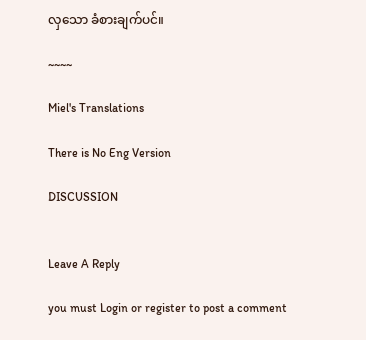လှသော ခံစားချက်ပင်။

~~~~

Miel's Translations

There is No Eng Version

DISCUSSION


Leave A Reply

you must Login or register to post a comment